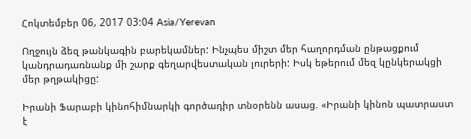Հոկտեմբեր 06, 2017 03:04 Asia/Yerevan

Ողջույն ձեզ թանկագին բարեկամներ: Ինչպես միշտ մեր հաղորդման ընթացքում կանդրադառնանք մի շարք գեղարվեստական լուրերի: Իսկ եթերում մեզ կընկերակցի մեր թղթակիցը:

Իրանի Ֆարաբի կինոհիմնարկի գործադիր տնօրենն ասաց. «Իրանի կինոն պատրաստ է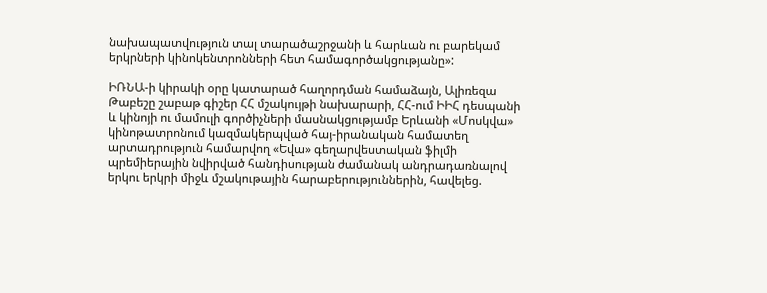նախապատվություն տալ տարածաշրջանի և հարևան ու բարեկամ երկրների կինոկենտրոնների հետ համագործակցությանը»:

ԻՌՆԱ-ի կիրակի օրը կատարած հաղորդման համաձայն, Ալիռեզա Թաբեշը շաբաթ գիշեր ՀՀ մշակույթի նախարարի, ՀՀ-ում ԻԻՀ դեսպանի և կինոյի ու մամուլի գործիչների մասնակցությամբ Երևանի «Մոսկվա» կինոթատրոնում կազմակերպված հայ-իրանական համատեղ արտադրություն համարվող «Եվա» գեղարվեստական ֆիլմի պրեմիերային նվիրված հանդիսության ժամանակ անդրադառնալով երկու երկրի միջև մշակութային հարաբերություններին, հավելեց.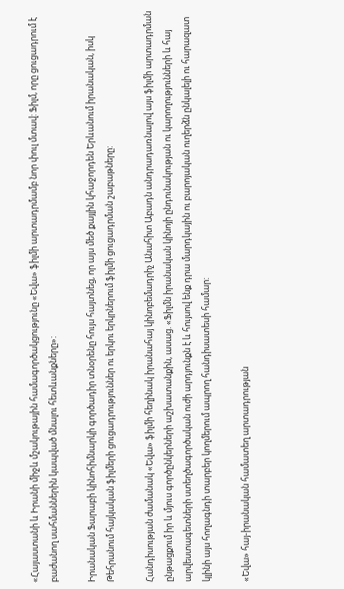«Հայաստանի և Իրանի միջև մշակութային համագործակցությունը «Եվա» ֆիլմի արտադրմամբ նոր փուլ մտավ: Ֆիլմ, որը ցուցադրում է բաժանող սահմաններին կապված մնալու հետևանքները»:

Իրանական Ֆարաբի կինոհիմնարկի գործադիր տնօրենը հույս հայտնեց, որ այս մեծ քայլին կհաջորդեն Երևանում իրանական, իսկ Թեհրանում հայկական ֆիլմերի ցուցադրություններ ու երկու երկրներում ֆիլմի ցուցադրման շաբաթները:

Հանդիսության ժամանակ «Եվա» ֆիլմի հեղինակ իրանահայ կինոբեմադրիչ Անահիտ Աբադն անդրադառնալով այս ֆիլմի արտադրման ընթացքում իր և մյուս գործընկերների աշխատանքին, ասաց. «Ֆիլմն իրանական կինոյի ընդունակության ու կարողությունների և հայ արվեստագետների ստեղծագործական ուժի արդյունքն է և հույսով ենք դրա մարդկային ու բարոյական ուղերձն ընկալելի ու հարազատ կլինի այս հողագնդի տարբեր կողմերում ապրող հանդիսատեսի համար:

«Եվա» հայ-իրանական համատեղ արտադրության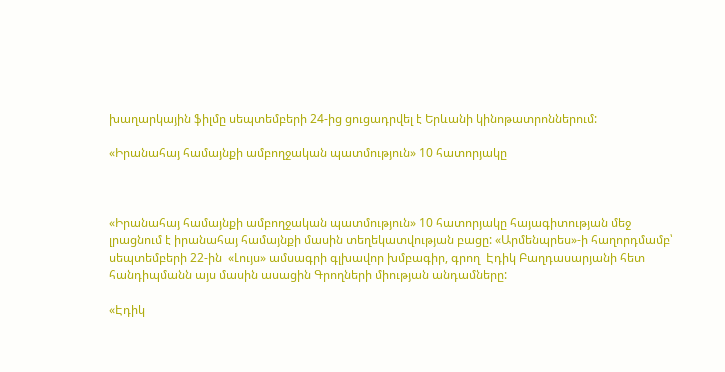խաղարկային ֆիլմը սեպտեմբերի 24-ից ցուցադրվել է Երևանի կինոթատրոններում:

«Իրանահայ համայնքի ամբողջական պատմություն» 10 հատորյակը



«Իրանահայ համայնքի ամբողջական պատմություն» 10 հատորյակը հայագիտության մեջ լրացնում է իրանահայ համայնքի մասին տեղեկատվության բացը: «Արմենպրես»-ի հաղորդմամբ՝ սեպտեմբերի 22-ին  «Լույս» ամսագրի գլխավոր խմբագիր, գրող  Էդիկ Բաղդասարյանի հետ հանդիպմանն այս մասին ասացին Գրողների միության անդամները:

«Էդիկ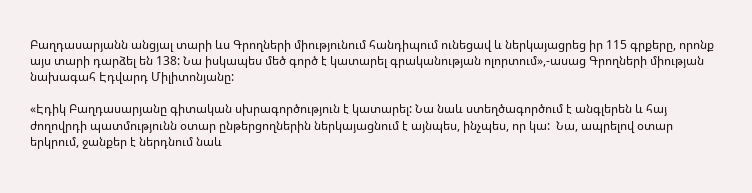Բաղդասարյանն անցյալ տարի ևս Գրողների միությունում հանդիպում ունեցավ և ներկայացրեց իր 115 գրքերը, որոնք այս տարի դարձել են 138: Նա իսկապես մեծ գործ է կատարել գրականության ոլորտում»,-ասաց Գրողների միության նախագահ Էդվարդ Միլիտոնյանը:

«Էդիկ Բաղդասարյանը գիտական սխրագործություն է կատարել: Նա նաև ստեղծագործում է անգլերեն և հայ ժողովրդի պատմությունն օտար ընթերցողներին ներկայացնում է այնպես, ինչպես, որ կա:  Նա, ապրելով օտար երկրում, ջանքեր է ներդնում նաև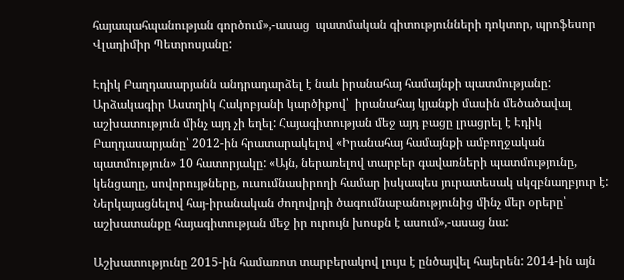հայապահպանության գործում»,-ասաց  պատմական գիտությունների դոկտոր, պրոֆեսոր Վլադիմիր Պետրոսյանը:

Էդիկ Բաղդասարյանն անդրադարձել է նաև իրանահայ համայնքի պատմությանը: Արձակագիր Աստղիկ Հակոբյանի կարծիքով՝  իրանահայ կյանքի մասին մեծածավալ աշխատություն մինչ այդ չի եղել: Հայագիտության մեջ այդ բացը լրացրել է Էդիկ Բաղդասարյանը՝ 2012-ին հրատարակելով «Իրանահայ համայնքի ամբողջական պատմություն» 10 հատորյակը: «Այն, ներառելով տարբեր գավառների պատմությունը, կենցաղը, սովորույթները, ուսումնասիրողի համար իսկապես յուրատեսակ սկզբնաղբյուր է: Ներկայացնելով հայ-իրանական ժողովրդի ծագումնաբանությունից մինչ մեր օրերը՝ աշխատանքը հայագիտության մեջ իր ուրույն խոսքն է ասում»,-ասաց նա:

Աշխատությունը 2015-ին համառոտ տարբերակով լույս է ընծայվել հայերեն: 2014-ին այն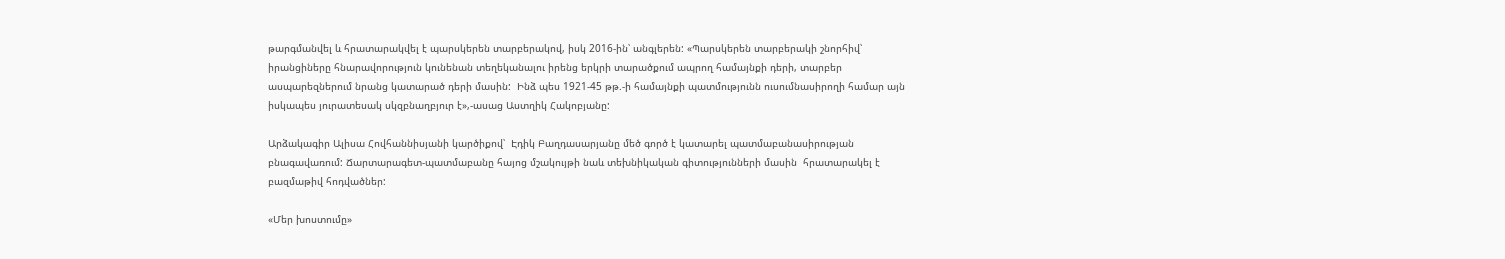թարգմանվել և հրատարակվել է պարսկերեն տարբերակով, իսկ 2016-ին՝ անգլերեն: «Պարսկերեն տարբերակի շնորհիվ՝ իրանցիները հնարավորություն կունենան տեղեկանալու իրենց երկրի տարածքում ապրող համայնքի դերի, տարբեր ասպարեզներում նրանց կատարած դերի մասին:  Ինձ պես 1921-45 թթ.-ի համայնքի պատմությունն ուսումնասիրողի համար այն իսկապես յուրատեսակ սկզբնաղբյուր է»,-ասաց Աստղիկ Հակոբյանը:

Արձակագիր Ալիսա Հովհաննիսյանի կարծիքով՝  Էդիկ Բաղդասարյանը մեծ գործ է կատարել պատմաբանասիրության բնագավառում: Ճարտարագետ-պատմաբանը հայոց մշակույթի նաև տեխնիկական գիտությունների մասին  հրատարակել է բազմաթիվ հոդվածներ:

«Մեր խոստումը»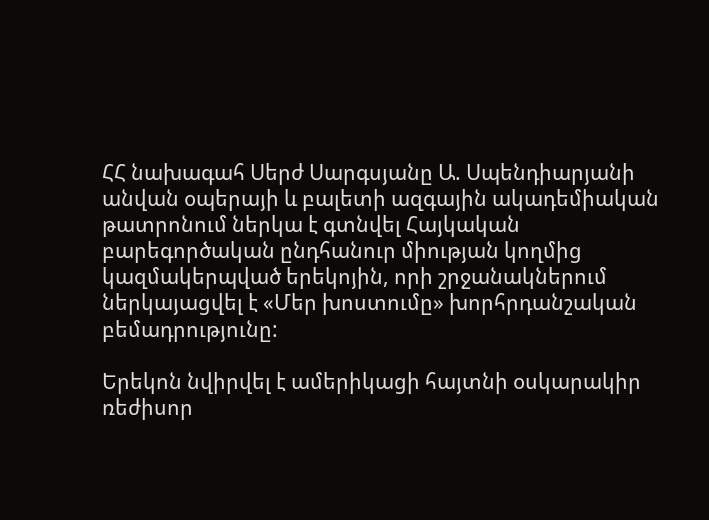ՀՀ նախագահ Սերժ Սարգսյանը Ա. Սպենդիարյանի անվան օպերայի և բալետի ազգային ակադեմիական թատրոնում ներկա է գտնվել Հայկական բարեգործական ընդհանուր միության կողմից կազմակերպված երեկոյին, որի շրջանակներում ներկայացվել է «Մեր խոստումը» խորհրդանշական բեմադրությունը:

Երեկոն նվիրվել է ամերիկացի հայտնի օսկարակիր ռեժիսոր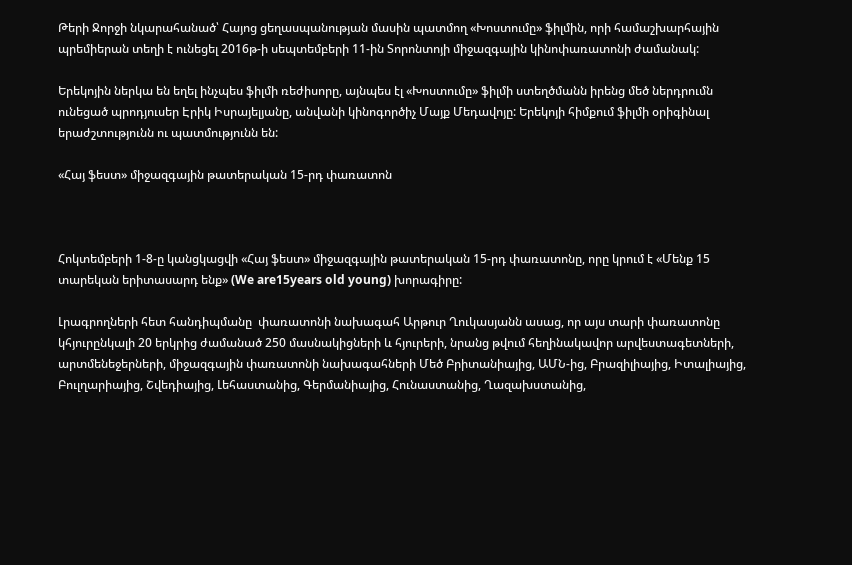Թերի Ջորջի նկարահանած՝ Հայոց ցեղասպանության մասին պատմող «Խոստումը» ֆիլմին, որի համաշխարհային պրեմիերան տեղի է ունեցել 2016թ-ի սեպտեմբերի 11-ին Տորոնտոյի միջազգային կինոփառատոնի ժամանակ:

Երեկոյին ներկա են եղել ինչպես ֆիլմի ռեժիսորը, այնպես էլ «Խոստումը» ֆիլմի ստեղծմանն իրենց մեծ ներդրումն ունեցած պրոդյուսեր Էրիկ Իսրայելյանը, անվանի կինոգործիչ Մայք Մեդավոյը: Երեկոյի հիմքում ֆիլմի օրիգինալ երաժշտությունն ու պատմությունն են:

«Հայ ֆեստ» միջազգային թատերական 15-րդ փառատոն



Հոկտեմբերի 1-8-ը կանցկացվի «Հայ ֆեստ» միջազգային թատերական 15-րդ փառատոնը, որը կրում է «Մենք 15 տարեկան երիտասարդ ենք» (We are15years old young) խորագիրը:

Լրագրողների հետ հանդիպմանը  փառատոնի նախագահ Արթուր Ղուկասյանն ասաց, որ այս տարի փառատոնը կհյուրընկալի 20 երկրից ժամանած 250 մասնակիցների և հյուրերի, նրանց թվում հեղինակավոր արվեստագետների, արտմենեջերների, միջազգային փառատոնի նախագահների Մեծ Բրիտանիայից, ԱՄՆ-ից, Բրազիլիայից, Իտալիայից, Բուլղարիայից, Շվեդիայից, Լեհաստանից, Գերմանիայից, Հունաստանից, Ղազախստանից,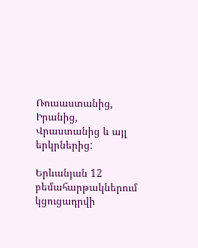Ռուսաստանից, Իրանից, Վրաստանից և այլ երկրներից:

Երևանյան 12 բեմահարթակներում կցուցադրվի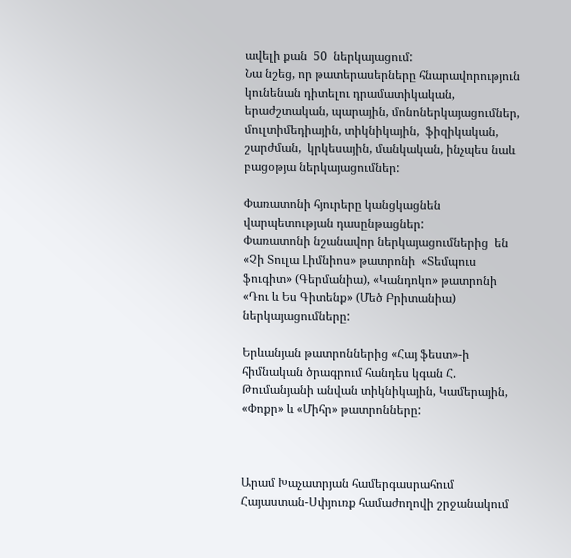ավելի քան  50  ներկայացում:
Նա նշեց, որ թատերասերները հնարավորություն կունենան դիտելու դրամատիկական, երաժշտական, պարային, մոնոներկայացումներ, մուլտիմեդիային, տիկնիկային,  ֆիզիկական, շարժման,  կրկեսային, մանկական, ինչպես նաև բացօթյա ներկայացումներ:

Փառատոնի հյուրերը կանցկացնեն վարպետության դասընթացներ:
Փառատոնի նշանավոր ներկայացումներից  են «Չի Տուլա Լիմնիոս» թատրոնի  «Տեմպուս ֆուգիտ» (Գերմանիա), «Կանդոկո» թատրոնի «Դու և Ես Գիտենք» (Մեծ Բրիտանիա) ներկայացումները:

Երևանյան թատրոններից «Հայ ֆեստ»-ի հիմնական ծրագրում հանդես կգան Հ. Թումանյանի անվան տիկնիկային, Կամերային, «Փոքր» և «Միհր» թատրոնները:



Արամ Խաչատրյան համերգասրահում Հայաստան-Սփյուռք համաժողովի շրջանակում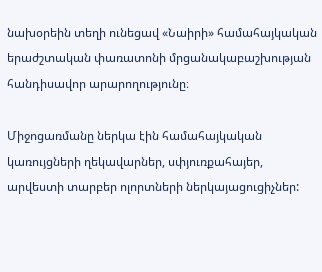նախօրեին տեղի ունեցավ «Նաիրի» համահայկական երաժշտական փառատոնի մրցանակաբաշխության հանդիսավոր արարողությունը։

Միջոցառմանը ներկա էին համահայկական կառույցների ղեկավարներ, սփյուռքահայեր, արվեստի տարբեր ոլորտների ներկայացուցիչներ: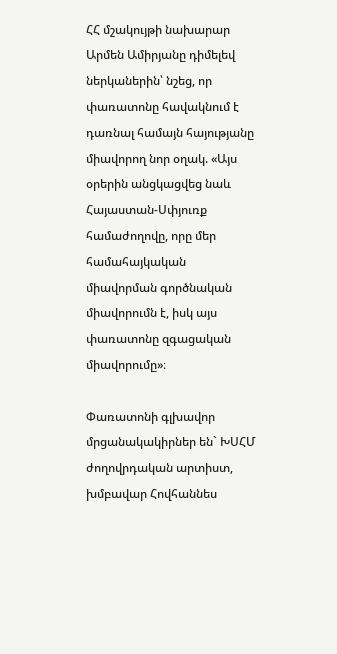ՀՀ մշակույթի նախարար Արմեն Ամիրյանը դիմելեվ ներկաներին՝ նշեց, որ փառատոնը հավակնում է դառնալ համայն հայությանը  միավորող նոր օղակ. «Այս օրերին անցկացվեց նաև Հայաստան-Սփյուռք համաժողովը, որը մեր համահայկական միավորման գործնական միավորումն է, իսկ այս փառատոնը զգացական միավորումը»։

Փառատոնի գլխավոր մրցանակակիրներ են` ԽՍՀՄ ժողովրդական արտիստ, խմբավար Հովհաննես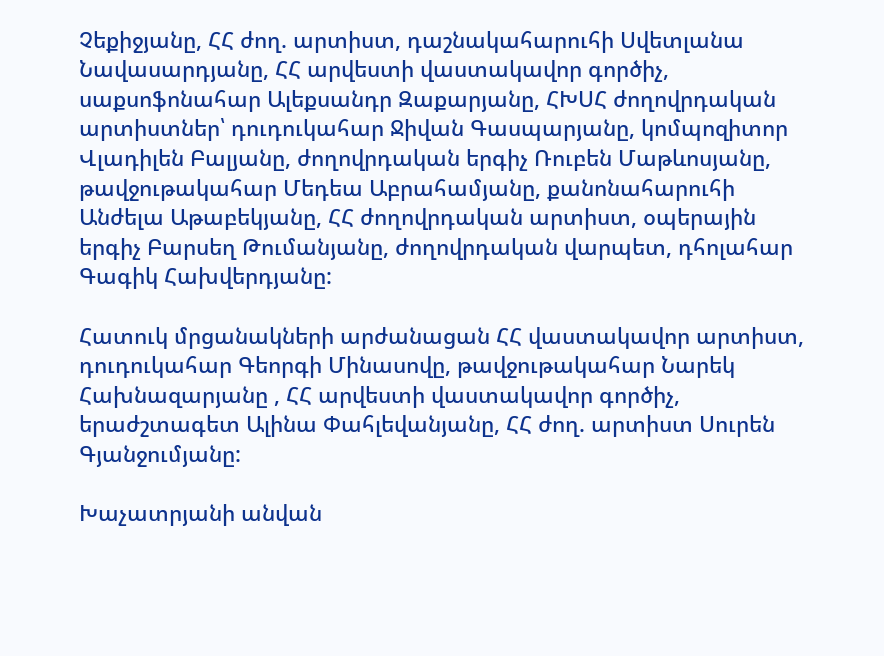Չեքիջյանը, ՀՀ ժող. արտիստ, դաշնակահարուհի Սվետլանա Նավասարդյանը, ՀՀ արվեստի վաստակավոր գործիչ, սաքսոֆոնահար Ալեքսանդր Զաքարյանը, ՀԽՍՀ ժողովրդական արտիստներ՝ դուդուկահար Ջիվան Գասպարյանը, կոմպոզիտոր Վլադիլեն Բալյանը, ժողովրդական երգիչ Ռուբեն Մաթևոսյանը, թավջութակահար Մեդեա Աբրահամյանը, քանոնահարուհի Անժելա Աթաբեկյանը, ՀՀ ժողովրդական արտիստ, օպերային երգիչ Բարսեղ Թումանյանը, ժողովրդական վարպետ, դհոլահար Գագիկ Հախվերդյանը:

Հատուկ մրցանակների արժանացան ՀՀ վաստակավոր արտիստ, դուդուկահար Գեորգի Մինասովը, թավջութակահար Նարեկ Հախնազարյանը , ՀՀ արվեստի վաստակավոր գործիչ, երաժշտագետ Ալինա Փահլեվանյանը, ՀՀ ժող. արտիստ Սուրեն Գյանջումյանը:

Խաչատրյանի անվան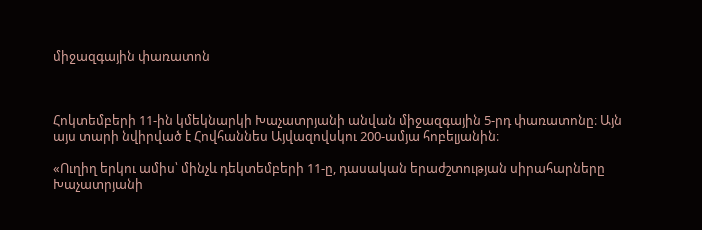միջազգային փառատոն



Հոկտեմբերի 11-ին կմեկնարկի Խաչատրյանի անվան միջազգային 5-րդ փառատոնը։ Այն այս տարի նվիրված է Հովհաննես Այվազովսկու 200-ամյա հոբելյանին։

«Ուղիղ երկու ամիս՝ մինչև դեկտեմբերի 11-ը, դասական երաժշտության սիրահարները Խաչատրյանի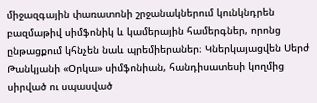միջազգային փառատոնի շրջանակներում կունկնդրեն բազմաթիվ սիմֆոնիկ և կամերային համերգներ, որոնց ընթացքում կհնչեն նաև պրեմիերաներ։ Կներկայացվեն Սերժ Թանկյանի «Օրկա» սիմֆոնիան, հանդիսատեսի կողմից սիրված ու սպասված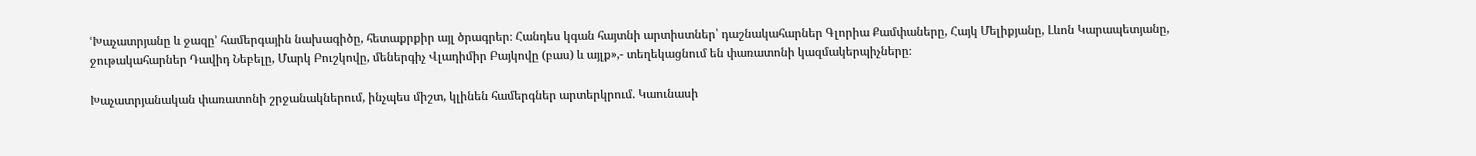ՙԽաչատրյանը և ջազը՚ համերգային նախագիծը, հետաքրքիր այլ ծրագրեր։ Հանդես կգան հայտնի արտիստներ՝ դաշնակահարներ Գլորիա Քամփաները, Հայկ Մելիքյանը, Լևոն Կարապետյանը, ջութակահարներ Դավիդ Նեբելը, Մարկ Բուշկովը, մեներգիչ Վլադիմիր Բայկովը (բաս) և այլք»,- տեղեկացնում են փառատոնի կազմակերպիչները։

Խաչատրյանական փառատոնի շրջանակներում, ինչպես միշտ, կլինեն համերգներ արտերկրում. Կաունասի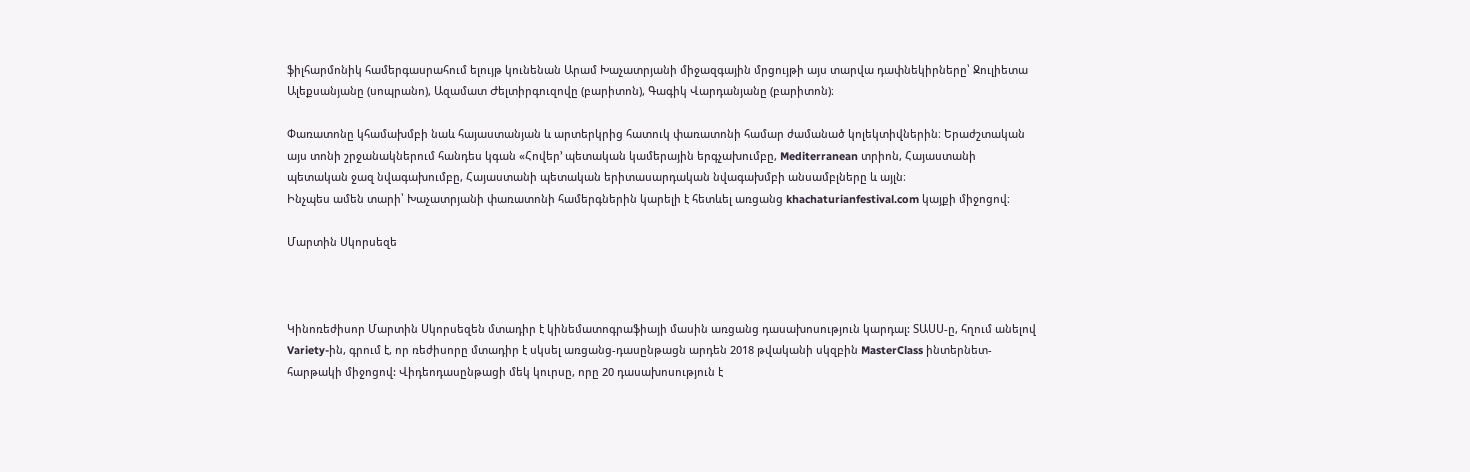ֆիլհարմոնիկ համերգասրահում ելույթ կունենան Արամ Խաչատրյանի միջազգային մրցույթի այս տարվա դափնեկիրները՝ Ջուլիետա Ալեքսանյանը (սոպրանո), Ազամատ Ժելտիրգուզովը (բարիտոն), Գագիկ Վարդանյանը (բարիտոն)։

Փառատոնը կհամախմբի նաև հայաստանյան և արտերկրից հատուկ փառատոնի համար ժամանած կոլեկտիվներին։ Երաժշտական այս տոնի շրջանակներում հանդես կգան «Հովեր՚ պետական կամերային երգչախումբը, Mediterranean տրիոն, Հայաստանի պետական ջազ նվագախումբը, Հայաստանի պետական երիտասարդական նվագախմբի անսամբլները և այլն։
Ինչպես ամեն տարի՝ Խաչատրյանի փառատոնի համերգներին կարելի է հետևել առցանց khachaturianfestival.com կայքի միջոցով։

Մարտին Սկորսեզե



Կինոռեժիսոր Մարտին Սկորսեզեն մտադիր է կինեմատոգրաֆիայի մասին առցանց դասախոսություն կարդալ: ՏԱՍՍ-ը, հղում անելով Variety-ին, գրում է, որ ռեժիսորը մտադիր է սկսել առցանց-դասընթացն արդեն 2018 թվականի սկզբին MasterClass ինտերնետ-հարթակի միջոցով: Վիդեոդասընթացի մեկ կուրսը, որը 20 դասախոսություն է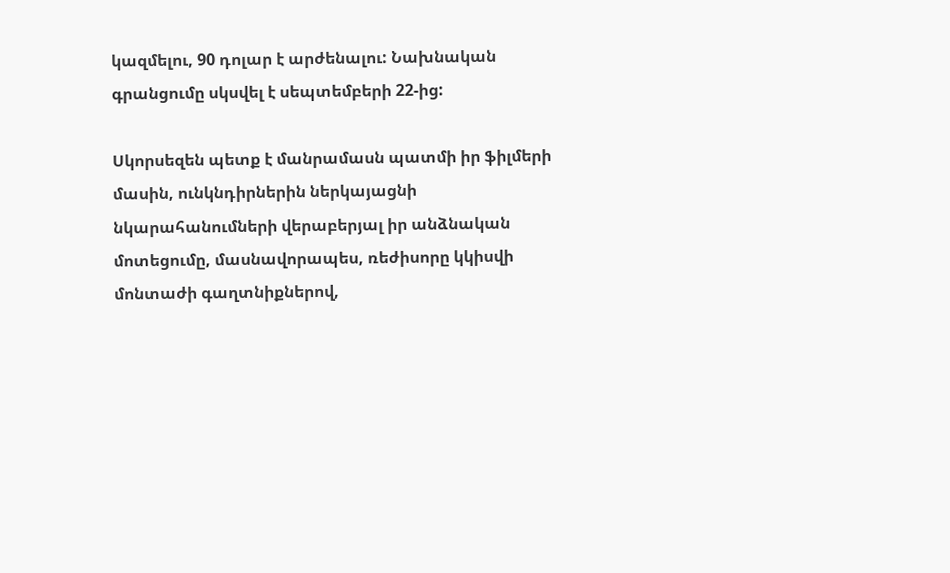կազմելու, 90 դոլար է արժենալու: Նախնական գրանցումը սկսվել է սեպտեմբերի 22-ից:

Սկորսեզեն պետք է մանրամասն պատմի իր ֆիլմերի մասին, ունկնդիրներին ներկայացնի նկարահանումների վերաբերյալ իր անձնական մոտեցումը, մասնավորապես, ռեժիսորը կկիսվի մոնտաժի գաղտնիքներով,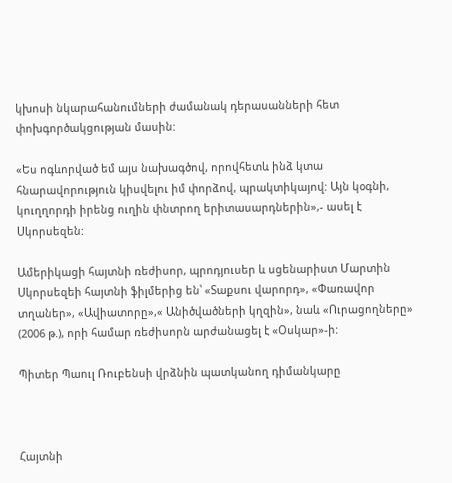կխոսի նկարահանումների ժամանակ դերասանների հետ փոխգործակցության մասին:

«Ես ոգևորված եմ այս նախագծով, որովհետև ինձ կտա հնարավորություն կիսվելու իմ փորձով, պրակտիկայով: Այն կօգնի, կուղղորդի իրենց ուղին փնտրող երիտասարդներին»,- ասել է Սկորսեզեն:

Ամերիկացի հայտնի ռեժիսոր, պրոդյուսեր և սցենարիստ Մարտին Սկորսեզեի հայտնի ֆիլմերից են՝ «Տաքսու վարորդ», «Փառավոր տղաներ», «Ավիատորը»,« Անիծվածների կղզին», նաև «Ուրացողները» (2006 թ.), որի համար ռեժիսորն արժանացել է «Օսկար»-ի:

Պիտեր Պաուլ Ռուբենսի վրձնին պատկանող դիմանկարը



Հայտնի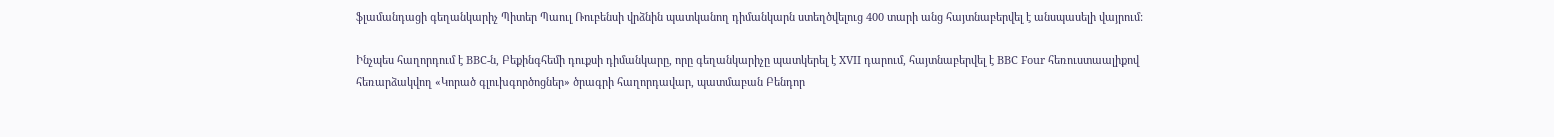ֆլամանդացի գեղանկարիչ Պիտեր Պաուլ Ռուբենսի վրձնին պատկանող դիմանկարն ստեղծվելուց 400 տարի անց հայտնաբերվել է անսպասելի վայրում:

Ինչպես հաղորդում է BBC-ն, Բեքինգհեմի դուքսի դիմանկարը, որը գեղանկարիչը պատկերել է XVII դարում, հայտնաբերվել է BBC Four հեռուստաալիքով հեռարձակվող «Կորած գլուխգործոցներ» ծրագրի հաղորդավար, պատմաբան Բենդոր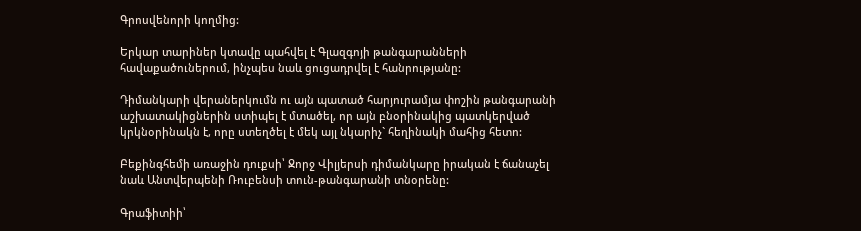Գրոսվենորի կողմից:

Երկար տարիներ կտավը պահվել է Գլազգոյի թանգարանների հավաքածուներում, ինչպես նաև ցուցադրվել է հանրությանը:

Դիմանկարի վերաներկումն ու այն պատած հարյուրամյա փոշին թանգարանի աշխատակիցներին ստիպել է մտածել, որ այն բնօրինակից պատկերված կրկնօրինակն է, որը ստեղծել է մեկ այլ նկարիչ` հեղինակի մահից հետո:

Բեքինգհեմի առաջին դուքսի՝ Ջորջ Վիլյերսի դիմանկարը իրական է ճանաչել նաև Անտվերպենի Ռուբենսի տուն-թանգարանի տնօրենը:

Գրաֆիտիի՝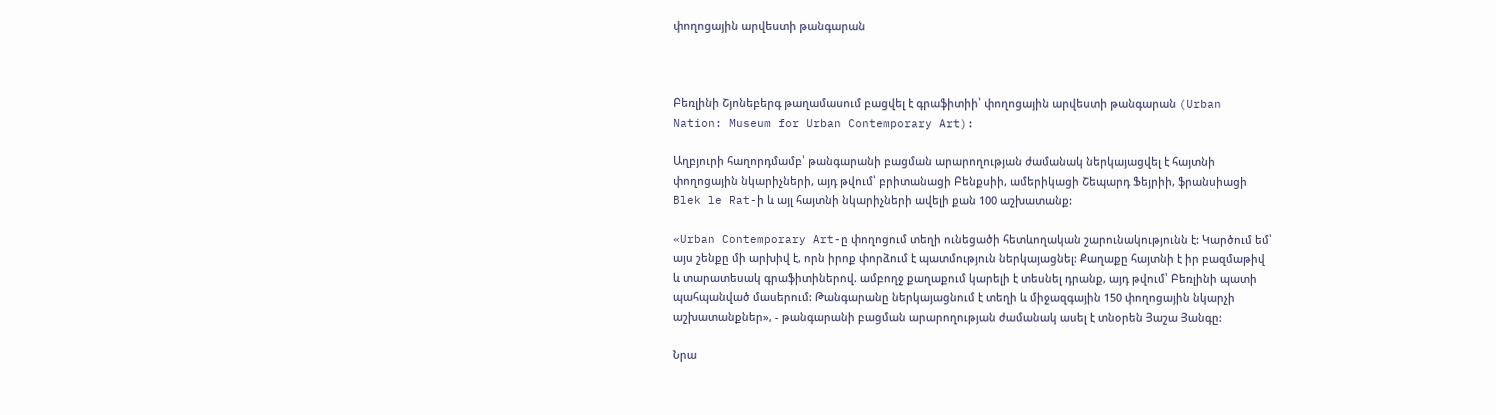փողոցային արվեստի թանգարան



Բեռլինի Շյոնեբերգ թաղամասում բացվել է գրաֆիտիի՝ փողոցային արվեստի թանգարան (Urban Nation: Museum for Urban Contemporary Art):

Աղբյուրի հաղորդմամբ՝ թանգարանի բացման արարողության ժամանակ ներկայացվել է հայտնի փողոցային նկարիչների, այդ թվում՝ բրիտանացի Բենքսիի, ամերիկացի Շեպարդ Ֆեյրիի, ֆրանսիացի Blek le Rat-ի և այլ հայտնի նկարիչների ավելի քան 100 աշխատանք:

«Urban Contemporary Art-ը փողոցում տեղի ունեցածի հետևողական շարունակությունն է: Կարծում եմ՝ այս շենքը մի արխիվ է, որն իրոք փորձում է պատմություն ներկայացնել: Քաղաքը հայտնի է իր բազմաթիվ և տարատեսակ գրաֆիտիներով. ամբողջ քաղաքում կարելի է տեսնել դրանք, այդ թվում՝ Բեռլինի պատի պահպանված մասերում: Թանգարանը ներկայացնում է տեղի և միջազգային 150 փողոցային նկարչի աշխատանքներ», - թանգարանի բացման արարողության ժամանակ ասել է տնօրեն Յաշա Յանգը:

Նրա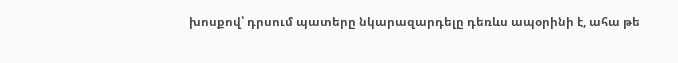խոսքով՝ դրսում պատերը նկարազարդելը դեռևս ապօրինի է, ահա թե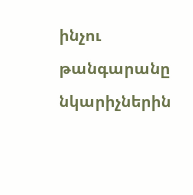ինչու թանգարանը նկարիչներին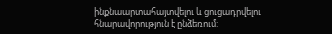ինքնաարտահայտվելու և ցուցադրվելու հնարավորություն է ընձեռում: